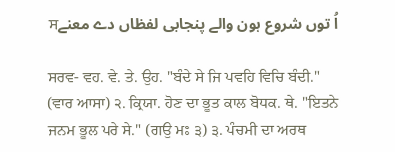اُ توں شروع ہون والے پنجابی لفظاں دے معنےਸ

ਸਰਵ- ਵਹ. ਵੇ. ਤੇ. ਉਹ. "ਬੰਦੇ ਸੇ ਜਿ ਪਵਹਿ ਵਿਚਿ ਬੰਦੀ." (ਵਾਰ ਆਸਾ) ੨. ਕ੍ਰਿਯਾ. ਹੋਣ ਦਾ ਭੂਤ ਕਾਲ ਬੋਧਕ. ਥੇ. "ਇਤਨੇ ਜਨਮ ਭੂਲ ਪਰੇ ਸੇ." (ਗਉ ਮਃ ੩) ੩. ਪੰਚਮੀ ਦਾ ਅਰਥ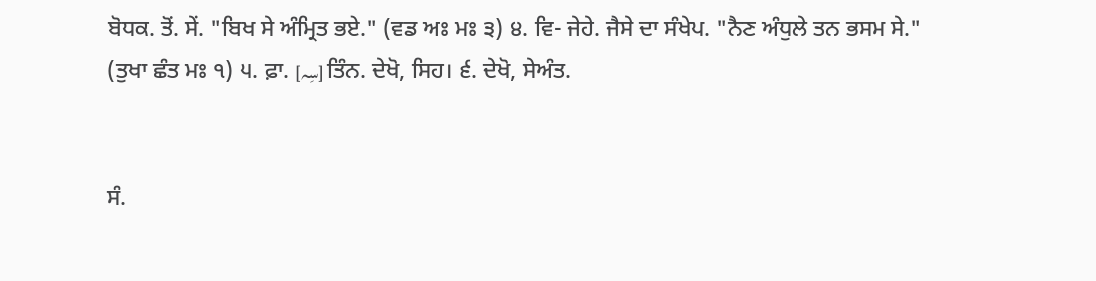ਬੋਧਕ. ਤੋਂ. ਸੇਂ. "ਬਿਖ ਸੇ ਅੰਮ੍ਰਿਤ ਭਏ." (ਵਡ ਅਃ ਮਃ ੩) ੪. ਵਿ- ਜੇਹੇ. ਜੈਸੇ ਦਾ ਸੰਖੇਪ. "ਨੈਣ ਅੰਧੁਲੇ ਤਨ ਭਸਮ ਸੇ." (ਤੁਖਾ ਛੰਤ ਮਃ ੧) ੫. ਫ਼ਾ. [سِہ] ਤਿੰਨ. ਦੇਖੋ, ਸਿਹ। ੬. ਦੇਖੋ, ਸੇਅੰਤ.


ਸੰ.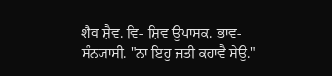शैव ਸ਼ੈਵ. ਵਿ- ਸ਼ਿਵ ਉਪਾਸਕ. ਭਾਵ- ਸੰਨ੍ਯਾਸੀ. "ਨਾ ਇਹੁ ਜਤੀ ਕਹਾਵੈ ਸੇਉ."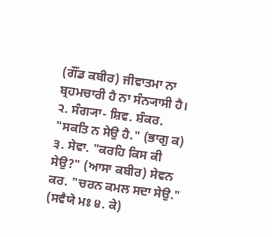(ਗੌਂਡ ਕਬੀਰ) ਜੀਵਾਤਮਾ ਨਾ ਬ੍ਰਹਮਚਾਰੀ ਹੈ ਨਾ ਸੰਨ੍ਯਾਸੀ ਹੈ। ੨. ਸੰਗ੍ਯਾ- ਸ਼ਿਵ. ਸ਼ੰਕਰ. "ਸਕਤਿ ਨ ਸੇਉ ਹੈ." (ਭਾਗੁ ਕ) ੩. ਸੇਵਾ. "ਕਰਹਿ ਕਿਸ ਕੀ ਸੇਉ?" (ਆਸਾ ਕਬੀਰ) ਸੇਵਨ ਕਰ. "ਚਰਨ ਕਮਲ ਸਦਾ ਸੇਉ." (ਸਵੈਯੇ ਮਃ ੪. ਕੇ)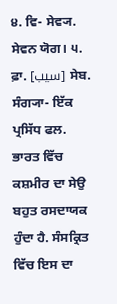੪. ਵਿ- ਸੇਵ੍ਯ. ਸੇਵਨ ਯੋਗ। ੫. ਫ਼ਾ. [سیب] ਸੇਬ. ਸੰਗ੍ਯਾ- ਇੱਕ ਪ੍ਰਸਿੱਧ ਫਲ. ਭਾਰਤ ਵਿੱਚ ਕਸ਼ਮੀਰ ਦਾ ਸੇਉ ਬਹੁਤ ਰਸਦਾਯਕ ਹੁੰਦਾ ਹੈ. ਸੰਸਕ੍ਰਿਤ ਵਿੱਚ ਇਸ ਦਾ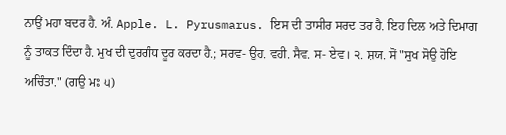ਨਾਉਂ ਮਹਾ ਬਦਰ ਹੈ. ਅੰ. Apple. L. Pyrusmarus. ਇਸ ਦੀ ਤਾਸੀਰ ਸਰਦ ਤਰ ਹੈ. ਇਹ ਦਿਲ ਅਤੇ ਦਿਮਾਗ ਨੂੰ ਤਾਕਤ ਦਿੰਦਾ ਹੈ. ਮੁਖ ਦੀ ਦੁਰਗੰਧ ਦੂਰ ਕਰਦਾ ਹੈ.; ਸਰਵ- ਉਹ. ਵਹੀ. ਸੈਵ. ਸ- ਏਵ। ੨. ਸ਼ਯ. ਸੋਂ "ਸੁਖ ਸੋਉ ਹੋਇ ਅਚਿੰਤਾ." (ਗਉ ਮਃ ੫)